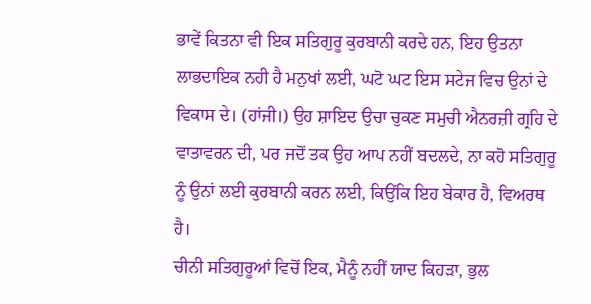ਭਾਵੇਂ ਕਿਤਨਾ ਵੀ ਇਕ ਸਤਿਗੁਰੂ ਕੁਰਬਾਨੀ ਕਰਦੇ ਹਨ, ਇਹ ਉਤਨਾ ਲਾਭਦਾਇਕ ਨਹੀ ਹੈ ਮਨੁਖਾਂ ਲਈ, ਘਟੋ ਘਟ ਇਸ ਸਟੇਜ ਵਿਚ ਉਨਾਂ ਦੇ ਵਿਕਾਸ ਦੇ। (ਹਾਂਜੀ।) ਉਹ ਸ਼ਾਇਦ ਉਚਾ ਚੁਕਣ ਸਮੁਚੀ ਐਨਰਜ਼ੀ ਗ੍ਰਹਿ ਦੇ ਵਾਤਾਵਰਨ ਦੀ, ਪਰ ਜਦੋਂ ਤਕ ਉਹ ਆਪ ਨਹੀਂ ਬਦਲਦੇ, ਨਾ ਕਹੋ ਸਤਿਗੁਰੂ ਨੂੰ ਉਨਾਂ ਲਈ ਕੁਰਬਾਨੀ ਕਰਨ ਲਈ, ਕਿਉਂਕਿ ਇਹ ਬੇਕਾਰ ਹੈ, ਵਿਅਰਥ ਹੈ।
ਚੀਨੀ ਸਤਿਗੁਰੂਆਂ ਵਿਚੋਂ ਇਕ, ਮੈਨੂੰ ਨਹੀਂ ਯਾਦ ਕਿਹੜਾ, ਭੁਲ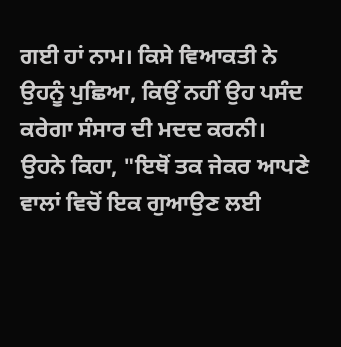ਗਈ ਹਾਂ ਨਾਮ। ਕਿਸੇ ਵਿਆਕਤੀ ਨੇ ਉਹਨੂੰ ਪੁਛਿਆ, ਕਿਉਂ ਨਹੀਂ ਉਹ ਪਸੰਦ ਕਰੇਗਾ ਸੰਸਾਰ ਦੀ ਮਦਦ ਕਰਨੀ। ਉਹਨੇ ਕਿਹਾ, "ਇਥੋਂ ਤਕ ਜੇਕਰ ਆਪਣੇ ਵਾਲਾਂ ਵਿਚੋਂ ਇਕ ਗੁਆਉਣ ਲਈ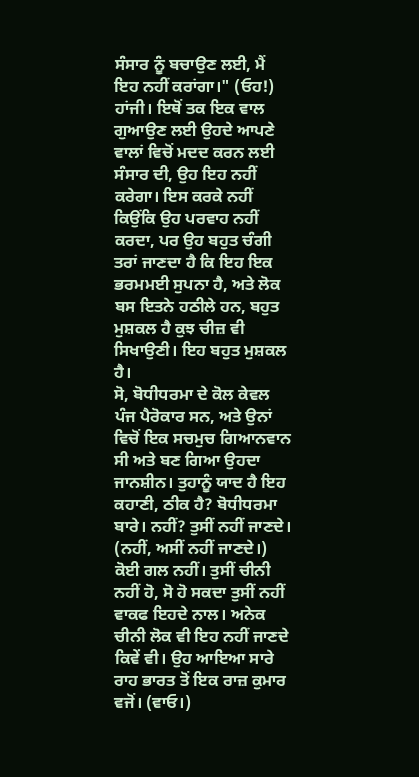ਸੰਸਾਰ ਨੂੰ ਬਚਾਉਣ ਲਈ, ਮੈਂ ਇਹ ਨਹੀਂ ਕਰਾਂਗਾ।" (ਓਹ!) ਹਾਂਜੀ। ਇਥੋਂ ਤਕ ਇਕ ਵਾਲ ਗੁਆਉਣ ਲਈ ਉਹਦੇ ਆਪਣੇ ਵਾਲਾਂ ਵਿਚੋਂ ਮਦਦ ਕਰਨ ਲਈ ਸੰਸਾਰ ਦੀ, ਉਹ ਇਹ ਨਹੀਂ ਕਰੇਗਾ। ਇਸ ਕਰਕੇ ਨਹੀਂ ਕਿਉਂਕਿ ਉਹ ਪਰਵਾਹ ਨਹੀਂ ਕਰਦਾ, ਪਰ ਉਹ ਬਹੁਤ ਚੰਗੀ ਤਰਾਂ ਜਾਣਦਾ ਹੈ ਕਿ ਇਹ ਇਕ ਭਰਮਮਈ ਸੁਪਨਾ ਹੈ, ਅਤੇ ਲੋਕ ਬਸ ਇਤਨੇ ਹਠੀਲੇ ਹਨ, ਬਹੁਤ ਮੁਸ਼ਕਲ ਹੈ ਕੁਝ ਚੀਜ਼ ਵੀ ਸਿਖਾਉਣੀ। ਇਹ ਬਹੁਤ ਮੁਸ਼ਕਲ ਹੈ।
ਸੋ, ਬੋਧੀਧਰਮਾ ਦੇ ਕੋਲ ਕੇਵਲ ਪੰਜ ਪੈਰੋਕਾਰ ਸਨ, ਅਤੇ ਉਨਾਂ ਵਿਚੋਂ ਇਕ ਸਚਮੁਚ ਗਿਆਨਵਾਨ ਸੀ ਅਤੇ ਬਣ ਗਿਆ ਉਹਦਾ ਜਾਨਸ਼ੀਨ। ਤੁਹਾਨੂੰ ਯਾਦ ਹੈ ਇਹ ਕਹਾਣੀ, ਠੀਕ ਹੈ? ਬੋਧੀਧਰਮਾ ਬਾਰੇ। ਨਹੀਂ? ਤੁਸੀਂ ਨਹੀਂ ਜਾਣਦੇ। (ਨਹੀਂ, ਅਸੀਂ ਨਹੀਂ ਜਾਣਦੇ।) ਕੋਈ ਗਲ ਨਹੀਂ। ਤੁਸੀਂ ਚੀਨੀ ਨਹੀਂ ਹੋ, ਸੋ ਹੋ ਸਕਦਾ ਤੁਸੀਂ ਨਹੀਂ ਵਾਕਫ ਇਹਦੇ ਨਾਲ। ਅਨੇਕ ਚੀਨੀ ਲੋਕ ਵੀ ਇਹ ਨਹੀਂ ਜਾਣਦੇ ਕਿਵੇਂ ਵੀ। ਉਹ ਆਇਆ ਸਾਰੇ ਰਾਹ ਭਾਰਤ ਤੋਂ ਇਕ ਰਾਜ਼ ਕੁਮਾਰ ਵਜੋਂ। (ਵਾਓ।)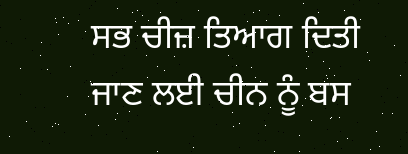ਸਭ ਚੀਜ਼ ਤਿਆਗ ਦਿਤੀ ਜਾਣ ਲਈ ਚੀਨ ਨੂੰ ਬਸ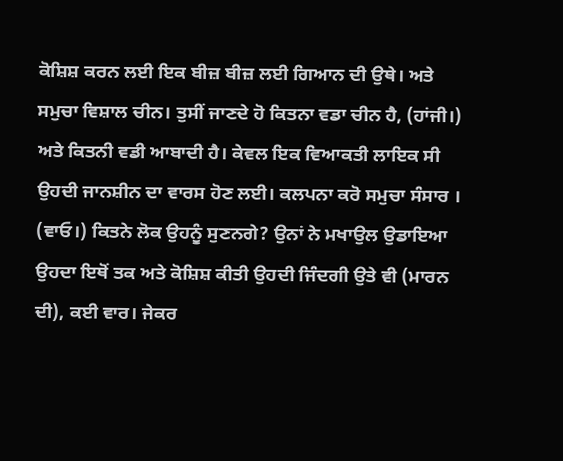ਕੋਸ਼ਿਸ਼ ਕਰਨ ਲਈ ਇਕ ਬੀਜ਼ ਬੀਜ਼ ਲਈ ਗਿਆਨ ਦੀ ਉਥੇ। ਅਤੇ ਸਮੁਚਾ ਵਿਸ਼ਾਲ ਚੀਨ। ਤੁਸੀਂ ਜਾਣਦੇ ਹੋ ਕਿਤਨਾ ਵਡਾ ਚੀਨ ਹੈ, (ਹਾਂਜੀ।) ਅਤੇ ਕਿਤਨੀ ਵਡੀ ਆਬਾਦੀ ਹੈ। ਕੇਵਲ ਇਕ ਵਿਆਕਤੀ ਲਾਇਕ ਸੀ ਉਹਦੀ ਜਾਨਸ਼ੀਨ ਦਾ ਵਾਰਸ ਹੋਣ ਲਈ। ਕਲਪਨਾ ਕਰੋ ਸਮੁਚਾ ਸੰਸਾਰ । (ਵਾਓ।) ਕਿਤਨੇ ਲੋਕ ਉਹਨੂੰ ਸੁਣਨਗੇ? ਉਨਾਂ ਨੇ ਮਖਾਉਲ ਉਡਾਇਆ ਉਹਦਾ ਇਥੋਂ ਤਕ ਅਤੇ ਕੋਸ਼ਿਸ਼ ਕੀਤੀ ਉਹਦੀ ਜਿੰਦਗੀ ਉਤੇ ਵੀ (ਮਾਰਨ ਦੀ), ਕਈ ਵਾਰ। ਜੇਕਰ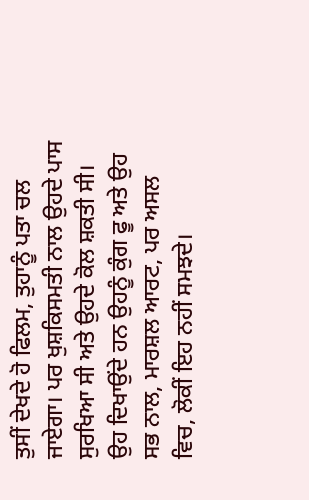ਤੁਸੀਂ ਦੇਖਦੇ ਹੋ ਫਿਲਮ, ਤੁਹਾਨੂੰ ਪਤਾ ਚਲ ਜਾਏਗਾ। ਪਰ ਖੁਸ਼ਕਿਸਮਤੀ ਨਾਲ ਉਹਦੇ ਪਾਸ ਸੁਰਖਿਆ ਸੀ ਅਤੇ ਉਹਦੇ ਕੋਲ ਸ਼ਕਤੀ ਸੀ। ਉਹ ਦਿਖਾਉਂਦੇ ਹਨ ਉਹਨੂੰ ਕੁੰਗ ਫੂ ਅਤੇ ਉਹ ਸਭ ਨਾਲ, ਮਾਰਸ਼ਲ ਆਰਟ, ਪਰ ਅਸਲ ਵਿਚ, ਲੋਕੀਂ ਇਹ ਨਹੀਂ ਸਮਝਦੇ।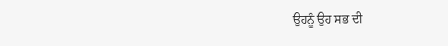ਉਹਨੂੰ ਉਹ ਸਭ ਦੀ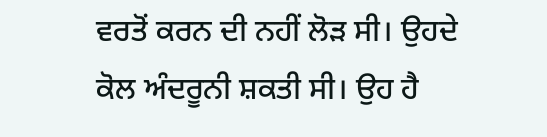ਵਰਤੋਂ ਕਰਨ ਦੀ ਨਹੀਂ ਲੋੜ ਸੀ। ਉਹਦੇ ਕੋਲ ਅੰਦਰੂਨੀ ਸ਼ਕਤੀ ਸੀ। ਉਹ ਹੈ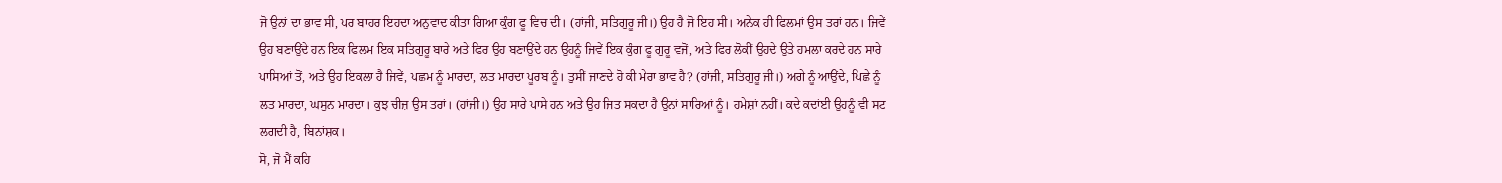ਜੋ ਉਨਾਂ ਦਾ ਭਾਵ ਸੀ, ਪਰ ਬਾਹਰ ਇਹਦਾ ਅਨੁਵਾਦ ਕੀਤਾ ਗਿਆ ਕੁੰਗ ਫੂ ਵਿਚ ਦੀ। (ਹਾਂਜੀ, ਸਤਿਗੁਰੂ ਜੀ।) ਉਹ ਹੈ ਜੋ ਇਹ ਸੀ। ਅਨੇਕ ਹੀ ਫਿਲਮਾਂ ਉਸ ਤਰਾਂ ਹਨ। ਜਿਵੇਂ ਉਹ ਬਣਾਉਂਦੇ ਹਨ ਇਕ ਫਿਲਮ ਇਕ ਸਤਿਗੁਰੂ ਬਾਰੇ ਅਤੇ ਫਿਰ ਉਹ ਬਣਾਉਂਦੇ ਹਨ ਉਹਨੂੰ ਜਿਵੇਂ ਇਕ ਕੁੰਗ ਫੂ ਗੁਰੂ ਵਜੋਂ, ਅਤੇ ਫਿਰ ਲੋਕੀਂ ਉਹਦੇ ਉਤੇ ਹਮਲਾ ਕਰਦੇ ਹਨ ਸਾਰੇ ਪਾਸਿਆਂ ਤੋਂ, ਅਤੇ ਉਹ ਇਕਲਾ ਹੈ ਜਿਵੇਂ, ਪਛਮ ਨੂੰ ਮਾਰਦਾ, ਲਤ ਮਾਰਦਾ ਪੂਰਬ ਨੂੰ। ਤੁਸੀਂ ਜਾਣਦੇ ਹੋ ਕੀ ਮੇਰਾ ਭਾਵ ਹੈ? (ਹਾਂਜੀ, ਸਤਿਗੁਰੂ ਜੀ।) ਅਗੇ ਨੂੰ ਆਉਂਦੇ, ਪਿਛੇ ਨੂੰ ਲਤ ਮਾਰਦਾ, ਘਸੁਨ ਮਾਰਦਾ। ਕੁਝ ਚੀਜ਼ ਉਸ ਤਰਾਂ। (ਹਾਂਜੀ।) ਉਹ ਸਾਰੇ ਪਾਸੇ ਹਨ ਅਤੇ ਉਹ ਜਿਤ ਸਕਦਾ ਹੈ ਉਨਾਂ ਸਾਰਿਆਂ ਨੂੰ। ਹਮੇਸ਼ਾਂ ਨਹੀਂ। ਕਦੇ ਕਦਾਂਈ ਉਹਨੂੰ ਵੀ ਸਟ ਲਗਦੀ ਹੈ, ਬਿਨਾਂਸ਼ਕ।
ਸੋ, ਜੋ ਮੈਂ ਕਹਿ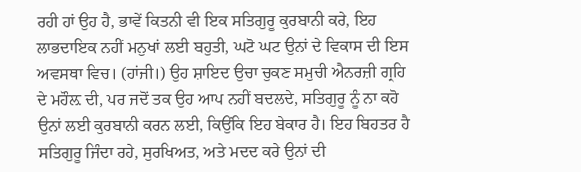ਰਹੀ ਹਾਂ ਉਹ ਹੈ, ਭਾਵੇਂ ਕਿਤਨੀ ਵੀ ਇਕ ਸਤਿਗੁਰੂ ਕੁਰਬਾਨੀ ਕਰੇ, ਇਹ ਲਾਭਦਾਇਕ ਨਹੀਂ ਮਨੁਖਾਂ ਲਈ ਬਹੁਤੀ, ਘਟੋ ਘਟ ਉਨਾਂ ਦੇ ਵਿਕਾਸ ਦੀ ਇਸ ਅਵਸਥਾ ਵਿਚ। (ਹਾਂਜੀ।) ਉਹ ਸ਼ਾਇਦ ਉਚਾ ਚੁਕਣ ਸਮੁਚੀ ਐਨਰਜ਼ੀ ਗ੍ਰਹਿ ਦੇ ਮਹੌਲ਼ ਦੀ, ਪਰ ਜਦੋਂ ਤਕ ਉਹ ਆਪ ਨਹੀਂ ਬਦਲਦੇ, ਸਤਿਗੁਰੂ ਨੂੰ ਨਾ ਕਹੋ ਉਨਾਂ ਲਈ ਕੁਰਬਾਨੀ ਕਰਨ ਲਈ, ਕਿਉਂਕਿ ਇਹ ਬੇਕਾਰ ਹੈ। ਇਹ ਬਿਹਤਰ ਹੈ ਸਤਿਗੁਰੂ ਜਿੰਦਾ ਰਹੇ, ਸੁਰਖਿਅਤ, ਅਤੇ ਮਦਦ ਕਰੇ ਉਨਾਂ ਦੀ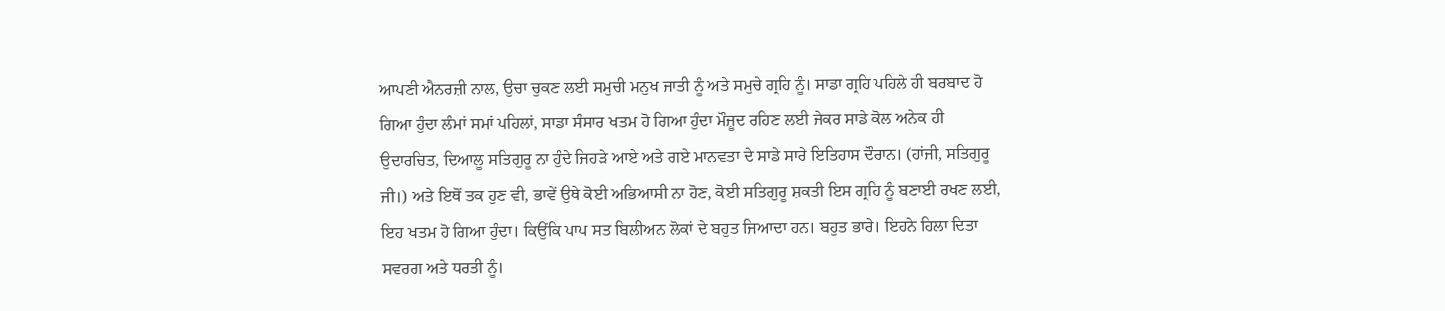ਆਪਣੀ ਐਨਰਜ਼ੀ ਨਾਲ, ਉਚਾ ਚੁਕਣ ਲਈ ਸਮੁਚੀ ਮਨੁਖ ਜਾਤੀ ਨੂੰ ਅਤੇ ਸਮੁਚੇ ਗ੍ਰਹਿ ਨੂੰ। ਸਾਡਾ ਗ੍ਰਹਿ ਪਹਿਲੇ ਹੀ ਬਰਬਾਦ ਹੋ ਗਿਆ ਹੁੰਦਾ ਲੰਮਾਂ ਸਮਾਂ ਪਹਿਲਾਂ, ਸਾਡਾ ਸੰਸਾਰ ਖਤਮ ਹੋ ਗਿਆ ਹੁੰਦਾ ਮੌਜ਼ੂਦ ਰਹਿਣ ਲਈ ਜੇਕਰ ਸਾਡੇ ਕੋਲ ਅਨੇਕ ਹੀ ਉਦਾਰਚਿਤ, ਦਿਆਲੂ ਸਤਿਗੁਰੂ ਨਾ ਹੁੰਦੇ ਜਿਹੜੇ ਆਏ ਅਤੇ ਗਏ ਮਾਨਵਤਾ ਦੇ ਸਾਡੇ ਸਾਰੇ ਇਤਿਹਾਸ ਦੌਰਾਨ। (ਹਾਂਜੀ, ਸਤਿਗੁਰੂ ਜੀ।) ਅਤੇ ਇਥੋਂ ਤਕ ਹੁਣ ਵੀ, ਭਾਵੇਂ ਉਥੇ ਕੋਈ ਅਭਿਆਸੀ ਨਾ ਹੋਣ, ਕੋਈ ਸਤਿਗੁਰੂ ਸ਼ਕਤੀ ਇਸ ਗ੍ਰਹਿ ਨੂੰ ਬਣਾਈ ਰਖਣ ਲਈ, ਇਹ ਖਤਮ ਹੋ ਗਿਆ ਹੁੰਦਾ। ਕਿਉਂਕਿ ਪਾਪ ਸਤ ਬਿਲੀਅਨ ਲੋਕਾਂ ਦੇ ਬਹੁਤ ਜਿਆਦਾ ਹਨ। ਬਹੁਤ ਭਾਰੇ। ਇਹਨੇ ਹਿਲਾ ਦਿਤਾ ਸਵਰਗ ਅਤੇ ਧਰਤੀ ਨੂੰ।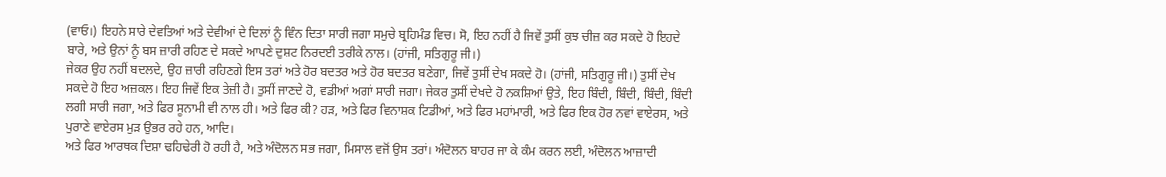(ਵਾਓ।) ਇਹਨੇ ਸਾਰੇ ਦੇਵਤਿਆਂ ਅਤੇ ਦੇਵੀਆਂ ਦੇ ਦਿਲਾਂ ਨੂੰ ਵਿੰਨ ਦਿਤਾ ਸਾਰੀ ਜਗਾ ਸਮੁਚੇ ਬ੍ਰਹਿਮੰਡ ਵਿਚ। ਸੋ, ਇਹ ਨਹੀਂ ਹੈ ਜਿਵੇਂ ਤੁਸੀਂ ਕੁਝ ਚੀਜ਼ ਕਰ ਸਕਦੇ ਹੋ ਇਹਦੇ ਬਾਰੇ, ਅਤੇ ਉਨਾਂ ਨੂੰ ਬਸ ਜ਼ਾਰੀ ਰਹਿਣ ਦੇ ਸਕਦੇ ਆਪਣੇ ਦੁਸ਼ਟ ਨਿਰਦਈ ਤਰੀਕੇ ਨਾਲ। (ਹਾਂਜੀ, ਸਤਿਗੁਰੂ ਜੀ।)
ਜੇਕਰ ਉਹ ਨਹੀਂ ਬਦਲਦੇ, ਉਹ ਜ਼ਾਰੀ ਰਹਿਣਗੇ ਇਸ ਤਰਾਂ ਅਤੇ ਹੋਰ ਬਦਤਰ ਅਤੇ ਹੋਰ ਬਦਤਰ ਬਣੇਗਾ, ਜਿਵੇਂ ਤੁਸੀਂ ਦੇਖ ਸਕਦੇ ਹੋ। (ਹਾਂਜੀ, ਸਤਿਗੁਰੂ ਜੀ।) ਤੁਸੀਂ ਦੇਖ ਸਕਦੇ ਹੋ ਇਹ ਅਜ਼ਕਲ। ਇਹ ਜਿਵੇਂ ਇਕ ਤੇਜ਼ੀ ਹੈ। ਤੁਸੀਂ ਜਾਣਦੇ ਹੋ, ਵਡੀਆਂ ਅਗਾਂ ਸਾਰੀ ਜਗਾ। ਜੇਕਰ ਤੁਸੀਂ ਦੇਖਦੇ ਹੋ ਨਕਸ਼ਿਆਂ ਉਤੇ, ਇਹ ਬਿੰਦੀ, ਬਿੰਦੀ, ਬਿੰਦੀ, ਬਿੰਦੀ ਲਗੀ ਸਾਰੀ ਜਗਾ, ਅਤੇ ਫਿਰ ਸੂਨਾਮੀ ਵੀ ਨਾਲ ਹੀ। ਅਤੇ ਫਿਰ ਕੀ? ਹੜ, ਅਤੇ ਫਿਰ ਵਿਨਾਸ਼ਕ ਟਿਡੀਆਂ, ਅਤੇ ਫਿਰ ਮਹਾਂਮਾਰੀ, ਅਤੇ ਫਿਰ ਇਕ ਹੋਰ ਨਵਾਂ ਵਾਏਰਸ, ਅਤੇ ਪੁਰਾਣੇ ਵਾਏਰਸ ਮੁੜ ਉਭਰ ਰਹੇ ਹਨ, ਆਦਿ।
ਅਤੇ ਫਿਰ ਆਰਥਕ ਦਿਸ਼ਾ ਢਹਿਢੇਰੀ ਹੋ ਰਹੀ ਹੈ, ਅਤੇ ਅੰਦੋਲਨ ਸਭ ਜਗਾ, ਮਿਸਾਲ ਵਜੋਂ ਉਸ ਤਰਾਂ। ਅੰਦੋਲਨ ਬਾਹਰ ਜਾ ਕੇ ਕੰਮ ਕਰਨ ਲਈ, ਅੰਦੋਲਨ ਆਜ਼ਾਦੀ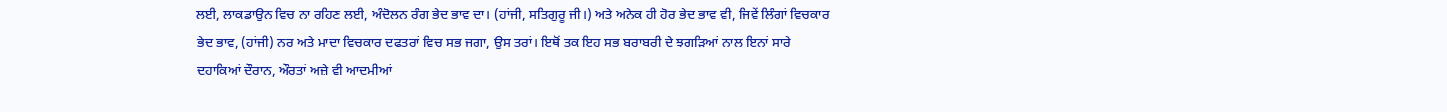ਲਈ, ਲਾਕਡਾਉਨ ਵਿਚ ਨਾ ਰਹਿਣ ਲਈ, ਅੰਦੋਲਨ ਰੰਗ ਭੇਦ ਭਾਵ ਦਾ। (ਹਾਂਜੀ, ਸਤਿਗੁਰੂ ਜੀ।) ਅਤੇ ਅਨੇਕ ਹੀ ਹੋਰ ਭੇਦ ਭਾਵ ਵੀ, ਜਿਵੇਂ ਲਿੰਗਾਂ ਵਿਚਕਾਰ ਭੇਦ ਭਾਵ, (ਹਾਂਜੀ) ਨਰ ਅਤੇ ਮਾਦਾ ਵਿਚਕਾਰ ਦਫਤਰਾਂ ਵਿਚ ਸਭ ਜਗਾ, ਉਸ ਤਰਾਂ। ਇਥੋਂ ਤਕ ਇਹ ਸਭ ਬਰਾਬਰੀ ਦੇ ਝਗੜਿਆਂ ਨਾਲ ਇਨਾਂ ਸਾਰੇ ਦਹਾਕਿਆਂ ਦੌਰਾਨ, ਔਰਤਾਂ ਅਜ਼ੇ ਵੀ ਆਦਮੀਆਂ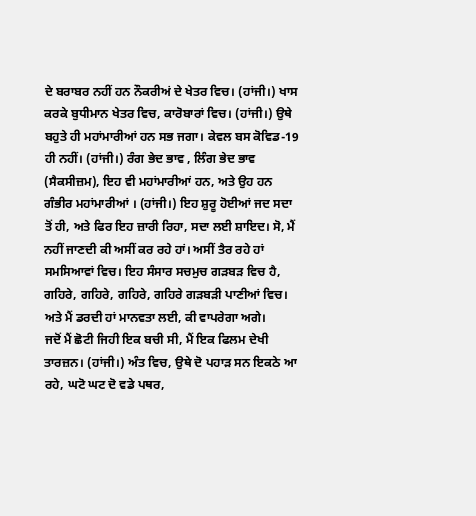ਦੇ ਬਰਾਬਰ ਨਹੀਂ ਹਨ ਨੌਕਰੀਅਂ ਦੇ ਖੇਤਰ ਵਿਚ। (ਹਾਂਜੀ।) ਖਾਸ ਕਰਕੇ ਬੁਧੀਮਾਨ ਖੇਤਰ ਵਿਚ, ਕਾਰੋਬਾਰਾਂ ਵਿਚ। (ਹਾਂਜੀ।) ਉਥੇ ਬਹੁਤੇ ਹੀ ਮਹਾਂਮਾਰੀਆਂ ਹਨ ਸਭ ਜਗਾ। ਕੇਵਲ ਬਸ ਕੋਵਿਡ-19 ਹੀ ਨਹੀਂ। (ਹਾਂਜੀ।) ਰੰਗ ਭੇਦ ਭਾਵ , ਲਿੰਗ ਭੇਦ ਭਾਵ (ਸੈਕਸੀਜ਼ਮ), ਇਹ ਵੀ ਮਹਾਂਮਾਰੀਆਂ ਹਨ, ਅਤੇ ਉਹ ਹਨ ਗੰਭੀਰ ਮਹਾਂਮਾਰੀਆਂ । (ਹਾਂਜੀ।) ਇਹ ਸ਼ੁਰੂ ਹੋਈਆਂ ਜਦ ਸਦਾ ਤੋਂ ਹੀ, ਅਤੇ ਫਿਰ ਇਹ ਜ਼ਾਰੀ ਰਿਹਾ, ਸਦਾ ਲਈ ਸ਼ਾਇਦ। ਸੋ, ਮੈਂ ਨਹੀਂ ਜਾਣਦੀ ਕੀ ਅਸੀਂ ਕਰ ਰਹੇ ਹਾਂ। ਅਸੀਂ ਤੈਰ ਰਹੇ ਹਾਂ ਸਮਸਿਆਵਾਂ ਵਿਚ। ਇਹ ਸੰਸਾਰ ਸਚਮੁਚ ਗੜਬੜ ਵਿਚ ਹੈ, ਗਹਿਰੇ, ਗਹਿਰੇ, ਗਹਿਰੇ, ਗਹਿਰੇ ਗੜਬੜੀ ਪਾਣੀਆਂ ਵਿਚ। ਅਤੇ ਮੈਂ ਡਰਦੀ ਹਾਂ ਮਾਨਵਤਾ ਲਈ, ਕੀ ਵਾਪਰੇਗਾ ਅਗੇ।
ਜਦੋਂ ਮੈਂ ਛੋਟੀ ਜਿਹੀ ਇਕ ਬਚੀ ਸੀ, ਮੈਂ ਇਕ ਫਿਲਮ ਦੇਖੀ ਤਾਰਜ਼ਨ। (ਹਾਂਜੀ।) ਅੰਤ ਵਿਚ, ਉਥੇ ਦੋ ਪਹਾੜ ਸਨ ਇਕਠੇ ਆ ਰਹੇ, ਘਟੋ ਘਟ ਦੋ ਵਡੇ ਪਥਰ,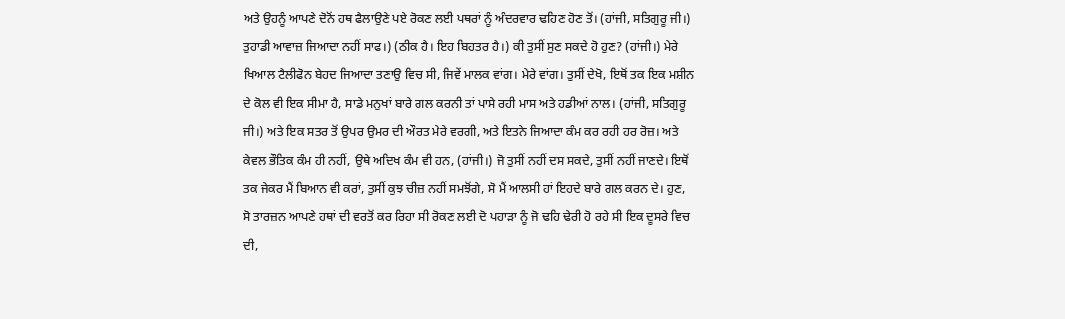ਅਤੇ ਉਹਨੂੰ ਆਪਣੇ ਦੋਨੋਂ ਹਥ ਫੈਲਾਉਣੇ ਪਏ ਰੋਕਣ ਲਈ ਪਥਰਾਂ ਨੂੰ ਅੰਦਰਵਾਰ ਢਹਿਣ ਹੋਣ ਤੋਂ। (ਹਾਂਜੀ, ਸਤਿਗੁਰੂ ਜੀ।) ਤੁਹਾਡੀ ਆਵਾਜ਼ ਜਿਆਦਾ ਨਹੀਂ ਸਾਫ।) (ਠੀਕ ਹੈ। ਇਹ ਬਿਹਤਰ ਹੈ।) ਕੀ ਤੁਸੀਂ ਸੁਣ ਸਕਦੇ ਹੋ ਹੁਣ? (ਹਾਂਜੀ।) ਮੇਰੇ ਖਿਆਲ ਟੈਲੀਫੋਨ ਬੇਹਦ ਜਿਆਦਾ ਤਣਾਉ ਵਿਚ ਸੀ, ਜਿਵੇਂ ਮਾਲਕ ਵਾਂਗ। ਮੇਰੇ ਵਾਂਗ। ਤੁਸੀਂ ਦੇਖੋ, ਇਥੋਂ ਤਕ ਇਕ ਮਸ਼ੀਨ ਦੇ ਕੋਲ ਵੀ ਇਕ ਸੀਮਾ ਹੈ, ਸਾਡੇ ਮਨੁਖਾਂ ਬਾਰੇ ਗਲ ਕਰਨੀ ਤਾਂ ਪਾਸੇ ਰਹੀ ਮਾਸ ਅਤੇ ਹਡੀਆਂ ਨਾਲ। (ਹਾਂਜੀ, ਸਤਿਗੁਰੂ ਜੀ।) ਅਤੇ ਇਕ ਸਤਰ ਤੋਂ ਉਪਰ ਉਮਰ ਦੀ ਔਰਤ ਮੇਰੇ ਵਰਗੀ, ਅਤੇ ਇਤਨੇ ਜਿਆਦਾ ਕੰਮ ਕਰ ਰਹੀ ਹਰ ਰੋਜ਼। ਅਤੇ ਕੇਵਲ ਭੌਤਿਕ ਕੰਮ ਹੀ ਨਹੀਂ, ਉਥੇ ਅਦਿਖ ਕੰਮ ਵੀ ਹਨ, (ਹਾਂਜੀ।) ਜੋ ਤੁਸੀਂ ਨਹੀਂ ਦਸ ਸਕਦੇ, ਤੁਸੀਂ ਨਹੀਂ ਜਾਣਦੇ। ਇਥੋਂ ਤਕ ਜੇਕਰ ਮੈਂ ਬਿਆਨ ਵੀ ਕਰਾਂ, ਤੁਸੀਂ ਕੁਝ ਚੀਜ਼ ਨਹੀਂ ਸਮਝੋਂਗੇ, ਸੋ ਮੈਂ ਆਲਸੀ ਹਾਂ ਇਹਦੇ ਬਾਰੇ ਗਲ ਕਰਨ ਦੇ। ਹੁਣ, ਸੋ ਤਾਰਜ਼ਨ ਆਪਣੇ ਹਥਾਂ ਦੀ ਵਰਤੋਂ ਕਰ ਰਿਹਾ ਸੀ ਰੋਕਣ ਲਈ ਦੋ ਪਹਾੜਾ ਨੂੰ ਜੋ ਢਹਿ ਢੇਰੀ ਹੋ ਰਹੇ ਸੀ ਇਕ ਦੂਸਰੇ ਵਿਚ ਦੀ,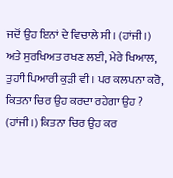ਜਦੋਂ ਉਹ ਇਨਾਂ ਦੇ ਵਿਚਾਲੇ ਸੀ। (ਹਾਂਜੀ।) ਅਤੇ ਸੁਰਖਿਅਤ ਰਖਣ ਲਈ, ਮੇਰੇ ਖਿਆਲ, ਤੁਹਾੀ ਪਿਆਰੀ ਕੁੜੀ ਵੀ। ਪਰ ਕਲਪਨਾ ਕਰੋ, ਕਿਤਨਾ ਚਿਰ ਉਹ ਕਰਦਾ ਰਹੇਗਾ ਉਹ ? (ਹਾਂਜੀ।) ਕਿਤਨਾ ਚਿਰ ਉਹ ਕਰ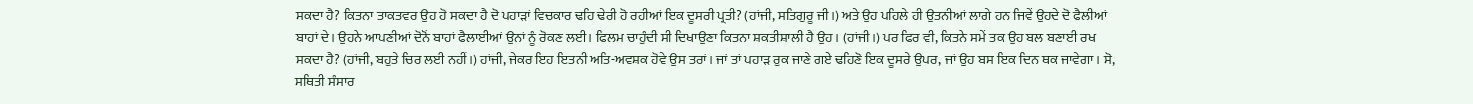ਸਕਦਾ ਹੈ? ਕਿਤਨਾ ਤਾਕਤਵਰ ਉਹ ਹੋ ਸਕਦਾ ਹੈ ਦੋ ਪਹਾੜਾਂ ਵਿਚਕਾਰ ਢਹਿ ਢੇਰੀ ਹੋ ਰਹੀਆਂ ਇਕ ਦੂਸਰੀ ਪ੍ਰਤੀ? (ਹਾਂਜੀ, ਸਤਿਗੁਰੂ ਜੀ।) ਅਤੇ ਉਹ ਪਹਿਲੇ ਹੀ ਉਤਨੀਆਂ ਲਾਗੇ ਹਨ ਜਿਵੇਂ ਉਹਦੇ ਦੋ ਫੈਲੀਆਂ ਬਾਹਾਂ ਦੇ। ਉਹਨੇ ਆਪਣੀਆਂ ਦੋਨੋਂ ਬਾਹਾਂ ਫੈਲਾਈਆਂ ਉਨਾਂ ਨੂੰ ਰੋਕਣ ਲਈ। ਫਿਲਮ ਚਾਹੁੰਦੀ ਸੀ ਦਿਖਾਉਣਾ ਕਿਤਨਾ ਸ਼ਕਤੀਸ਼ਾਲੀ ਹੈ ਉਹ। (ਹਾਂਜੀ।) ਪਰ ਫਿਰ ਵੀ, ਕਿਤਨੇ ਸਮੇਂ ਤਕ ਉਹ ਬਲ ਬਣਾਈ ਰਖ ਸਕਦਾ ਹੈ? (ਹਾਂਜੀ, ਬਹੁਤੇ ਚਿਰ ਲਈ ਨਹੀਂ।) ਹਾਂਜੀ, ਜੇਕਰ ਇਹ ਇਤਨੀ ਅਤਿ-ਅਵਸ਼ਕ ਹੋਵੇ ਉਸ ਤਰਾਂ। ਜਾਂ ਤਾਂ ਪਹਾੜ ਰੁਕ ਜਾਣੇ ਗਏ ਢਹਿਣੋ ਇਕ ਦੂਸਰੇ ਉਪਰ, ਜਾਂ ਉਹ ਬਸ ਇਕ ਦਿਨ ਥਕ ਜਾਵੇਗਾ। ਸੋ, ਸਥਿਤੀ ਸੰਸਾਰ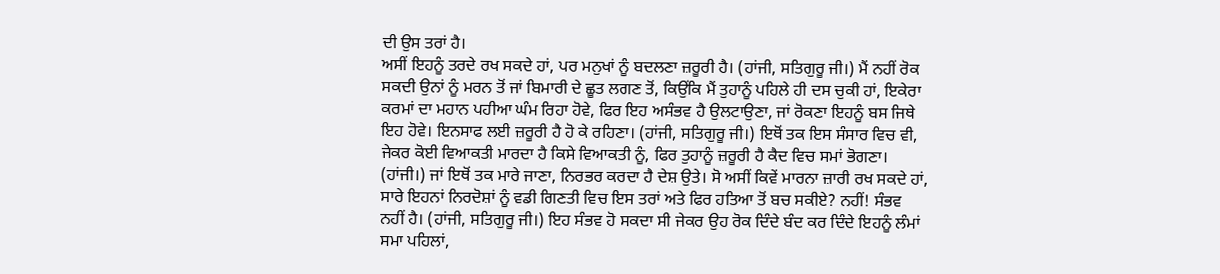ਦੀ ਉਸ ਤਰਾਂ ਹੈ।
ਅਸੀਂ ਇਹਨੂੰ ਤਰਦੇ ਰਖ ਸਕਦੇ ਹਾਂ, ਪਰ ਮਨੁਖਾਂ ਨੂੰ ਬਦਲਣਾ ਜ਼ਰੂਰੀ ਹੈ। (ਹਾਂਜੀ, ਸਤਿਗੁਰੂ ਜੀ।) ਮੈਂ ਨਹੀਂ ਰੋਕ ਸਕਦੀ ਉਨਾਂ ਨੂੰ ਮਰਨ ਤੋਂ ਜਾਂ ਬਿਮਾਰੀ ਦੇ ਛੂਤ ਲਗਣ ਤੋਂ, ਕਿਉਂਕਿ ਮੈਂ ਤੁਹਾਨੂੰ ਪਹਿਲੇ ਹੀ ਦਸ ਚੁਕੀ ਹਾਂ, ਇਕੇਰਾ ਕਰਮਾਂ ਦਾ ਮਹਾਨ ਪਹੀਆ ਘੰਮ ਰਿਹਾ ਹੋਵੇ, ਫਿਰ ਇਹ ਅਸੰਭਵ ਹੈ ਉਲਟਾਉਣਾ, ਜਾਂ ਰੋਕਣਾ ਇਹਨੂੰ ਬਸ ਜਿਥੇ ਇਹ ਹੋਵੇ। ਇਨਸਾਫ ਲਈ ਜ਼ਰੂਰੀ ਹੈ ਹੋ ਕੇ ਰਹਿਣਾ। (ਹਾਂਜੀ, ਸਤਿਗੁਰੂ ਜੀ।) ਇਥੋਂ ਤਕ ਇਸ ਸੰਸਾਰ ਵਿਚ ਵੀ, ਜੇਕਰ ਕੋਈ ਵਿਆਕਤੀ ਮਾਰਦਾ ਹੈ ਕਿਸੇ ਵਿਆਕਤੀ ਨੂੰ, ਫਿਰ ਤੁਹਾਨੂੰ ਜ਼ਰੂਰੀ ਹੈ ਕੈਦ ਵਿਚ ਸਮਾਂ ਭੋਗਣਾ। (ਹਾਂਜੀ।) ਜਾਂ ਇਥੋਂ ਤਕ ਮਾਰੇ ਜਾਣਾ, ਨਿਰਭਰ ਕਰਦਾ ਹੈ ਦੇਸ਼ ਉਤੇ। ਸੋ ਅਸੀਂ ਕਿਵੇਂ ਮਾਰਨਾ ਜ਼ਾਰੀ ਰਖ ਸਕਦੇ ਹਾਂ, ਸਾਰੇ ਇਹਨਾਂ ਨਿਰਦੋਸ਼ਾਂ ਨੂੰ ਵਡੀ ਗਿਣਤੀ ਵਿਚ ਇਸ ਤਰਾਂ ਅਤੇ ਫਿਰ ਹਤਿਆ ਤੋਂ ਬਚ ਸਕੀਏ? ਨਹੀਂ! ਸੰਭਵ ਨਹੀਂ ਹੈ। (ਹਾਂਜੀ, ਸਤਿਗੁਰੂ ਜੀ।) ਇਹ ਸੰਭਵ ਹੋ ਸਕਦਾ ਸੀ ਜੇਕਰ ਉਹ ਰੋਕ ਦਿੰਦੇ ਬੰਦ ਕਰ ਦਿੰਦੇ ਇਹਨੂੰ ਲੰਮਾਂ ਸਮਾ ਪਹਿਲਾਂ,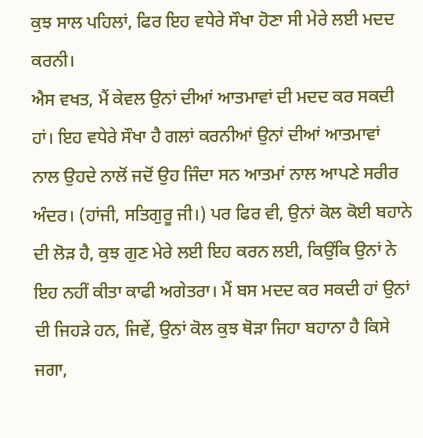ਕੁਝ ਸਾਲ ਪਹਿਲਾਂ, ਫਿਰ ਇਹ ਵਧੇਰੇ ਸੌਖਾ ਹੋਣਾ ਸੀ ਮੇਰੇ ਲਈ ਮਦਦ ਕਰਨੀ।
ਐਸ ਵਖਤ, ਮੈਂ ਕੇਵਲ ਉਨਾਂ ਦੀਆਂ ਆਤਮਾਵਾਂ ਦੀ ਮਦਦ ਕਰ ਸਕਦੀ ਹਾਂ। ਇਹ ਵਧੇਰੇ ਸੌਖਾ ਹੈ ਗਲਾਂ ਕਰਨੀਆਂ ਉਨਾਂ ਦੀਆਂ ਆਤਮਾਵਾਂ ਨਾਲ ਉਹਦੇ ਨਾਲੋਂ ਜਦੋਂ ਉਹ ਜਿੰਦਾ ਸਨ ਆਤਮਾਂ ਨਾਲ ਆਪਣੇ ਸਰੀਰ ਅੰਦਰ। (ਹਾਂਜੀ, ਸਤਿਗੁਰੂ ਜੀ।) ਪਰ ਫਿਰ ਵੀ, ਉਨਾਂ ਕੋਲ ਕੋਈ ਬਹਾਨੇ ਦੀ ਲੋੜ ਹੈ, ਕੁਝ ਗੁਣ ਮੇਰੇ ਲਈ ਇਹ ਕਰਨ ਲਈ, ਕਿਉਂਕਿ ਉਨਾਂ ਨੇ ਇਹ ਨਹੀਂ ਕੀਤਾ ਕਾਫੀ ਅਗੇਤਰਾ। ਮੈਂ ਬਸ ਮਦਦ ਕਰ ਸਕਦੀ ਹਾਂ ਉਨਾਂ ਦੀ ਜਿਹੜੇ ਹਨ, ਜਿਵੇਂ, ਉਨਾਂ ਕੋਲ ਕੁਝ ਥੋੜਾ ਜਿਹਾ ਬਹਾਨਾ ਹੈ ਕਿਸੇ ਜਗਾ,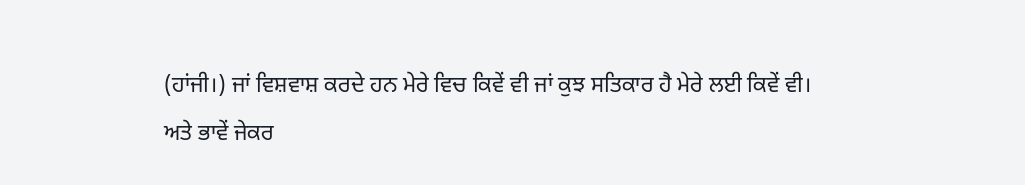(ਹਾਂਜੀ।) ਜਾਂ ਵਿਸ਼ਵਾਸ਼ ਕਰਦੇ ਹਨ ਮੇਰੇ ਵਿਚ ਕਿਵੇਂ ਵੀ ਜਾਂ ਕੁਝ ਸਤਿਕਾਰ ਹੈ ਮੇਰੇ ਲਈ ਕਿਵੇਂ ਵੀ।
ਅਤੇ ਭਾਵੇਂ ਜੇਕਰ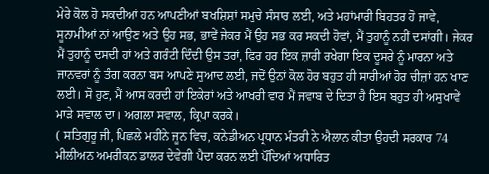ਮੇਰੇ ਕੋਲ ਹੋ ਸਕਦੀਆਂ ਹਨ ਆਪਣੀਆਂ ਬਖਸ਼ਿਸ਼ਾਂ ਸਮੁਚੇ ਸੰਸਾਰ ਲਈ, ਅਤੇ ਮਹਾਂਮਾਰੀ ਬਿਹਤਰ ਹੋ ਜਾਵੇ, ਸੂਨਾਮੀਆਂ ਨਾਂ ਆਉਣ ਅਤੇ ਉਹ ਸਭ, ਭਾਵੇਂ ਜੇਕਰ ਮੈਂ ਉਹ ਸਭ ਕਰ ਸਕਦੀ ਹੋਵਾਂ, ਮੈਂ ਤੁਹਾਨੂੰ ਨਹੀਂ ਦਸਾਂਗੀ। ਜੇਕਰ ਮੈਂ ਤੁਹਾਨੂੰ ਦਸਦੀ ਹਾਂ ਅਤੇ ਗਰੰਟੀ ਦਿੰਦੀ ਉਸ ਤਰਾਂ, ਫਿਰ ਹਰ ਇਕ ਜ਼ਾਰੀ ਰਖੇਗਾ ਇਕ ਦੂਸਰੇ ਨੂੰ ਮਾਰਨਾ ਅਤੇ ਜਾਨਵਰਾਂ ਨੂੰ ਤੰਗ ਕਰਨਾ ਬਸ ਆਪਣੇ ਸੁਆਦ ਲਈ, ਜਦੋਂ ਉਨਾਂ ਕੋਲ ਹੋਰ ਬਹੁਤ ਹੀ ਸਾਰੀਆਂ ਹੋਰ ਚੀਜ਼ਾਂ ਹਨ ਖਾਣ ਲਈ। ਸੋ ਹੁਣ, ਮੈਂ ਆਸ ਕਰਦੀ ਹਾਂ ਇਕੇਰਾਂ ਅਤੇ ਆਖਰੀ ਵਾਰ ਮੈਂ ਜਵਾਬ ਦੇ ਦਿਤਾ ਹੈ ਇਸ ਬਹੁਤ ਹੀ ਅਸੁਖਾਵੇਂ ਮਾੜੇ ਸਵਾਲ ਦਾ। ਅਗਲਾ ਸਵਾਲ, ਕ੍ਰਿਪਾ ਕਰਕੇ।
( ਸਤਿਗੁਰੂ ਜੀ, ਪਿਛਲੇ ਮਹੀਂਨੇ ਜੂਨ ਵਿਚ, ਕਨੇਡੀਅਨ ਪ੍ਰਧਾਨ ਮੰਤਰੀ ਨੇ ਐਲਾਨ ਕੀਤਾ ਉਹਦੀ ਸਰਕਾਰ 74 ਮੀਲੀਅਨ ਅਮਰੀਕਨ ਡਾਲਰ ਦੇਵੇਗੀ ਪੈਦਾ ਕਰਨ ਲਈ ਪੌਂਦਿਆਂ ਅਧਾਰਿਤ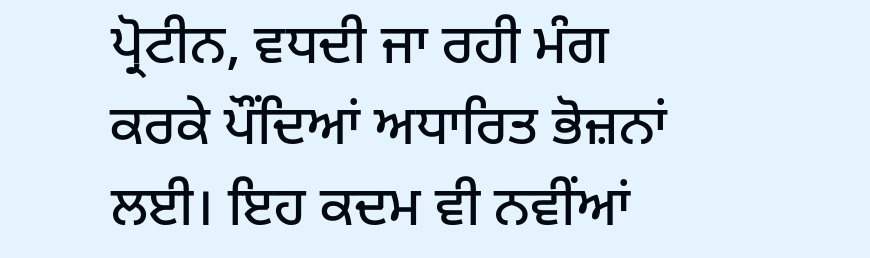ਪ੍ਰੋਟੀਨ, ਵਧਦੀ ਜਾ ਰਹੀ ਮੰਗ ਕਰਕੇ ਪੌਂਦਿਆਂ ਅਧਾਰਿਤ ਭੋਜ਼ਨਾਂ ਲਈ। ਇਹ ਕਦਮ ਵੀ ਨਵੀਂਆਂ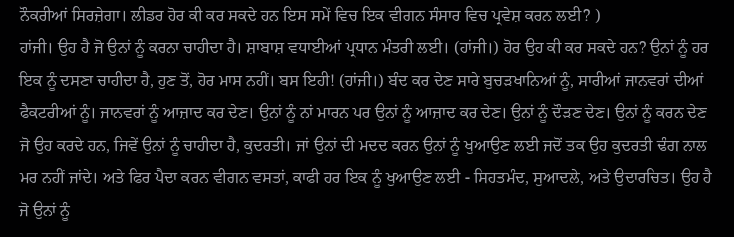ਨੌਕਰੀਆਂ ਸਿਰਜ਼ੇਗਾ। ਲੀਡਰ ਹੋਰ ਕੀ ਕਰ ਸਕਦੇ ਹਨ ਇਸ ਸਮੇਂ ਵਿਚ ਇਕ ਵੀਗਨ ਸੰਸਾਰ ਵਿਚ ਪ੍ਰਵੇਸ਼ ਕਰਨ ਲਈ? )
ਹਾਂਜੀ। ਉਹ ਹੈ ਜੋ ਉਨਾਂ ਨੂੰ ਕਰਨਾ ਚਾਹੀਦਾ ਹੈ। ਸ਼ਾਬਾਸ਼ ਵਧਾਈਆਂ ਪ੍ਰਧਾਨ ਮੰਤਰੀ ਲਈ। (ਹਾਂਜੀ।) ਹੋਰ ਉਹ ਕੀ ਕਰ ਸਕਦੇ ਹਨ? ਉਨਾਂ ਨੂੰ ਹਰ ਇਕ ਨੂੰ ਦਸਣਾ ਚਾਹੀਦਾ ਹੈ, ਹੁਣ ਤੋਂ, ਹੋਰ ਮਾਸ ਨਹੀਂ। ਬਸ ਇਹੀ! (ਹਾਂਜੀ।) ਬੰਦ ਕਰ ਦੇਣ ਸਾਰੇ ਬੁਚੜਖਾਨਿਆਂ ਨੂੰ, ਸਾਰੀਆਂ ਜਾਨਵਰਾਂ ਦੀਆਂ ਫੈਕਟਰੀਆਂ ਨੂੰ। ਜਾਨਵਰਾਂ ਨੂੰ ਆਜ਼ਾਦ ਕਰ ਦੇਣ। ਉਨਾਂ ਨੂੰ ਨਾਂ ਮਾਰਨ ਪਰ ਉਨਾਂ ਨੂੰ ਆਜ਼ਾਦ ਕਰ ਦੇਣ। ਉਨਾਂ ਨੂੰ ਦੌੜਣ ਦੇਣ। ਉਨਾਂ ਨੂੰ ਕਰਨ ਦੇਣ ਜੋ ਉਹ ਕਰਦੇ ਹਨ, ਜਿਵੇਂ ਉਨਾਂ ਨੂੰ ਚਾਹੀਦਾ ਹੈ, ਕੁਦਰਤੀ। ਜਾਂ ਉਨਾਂ ਦੀ ਮਦਦ ਕਰਨ ਉਨਾਂ ਨੂੰ ਖੁਆਉਣ ਲਈ ਜਦੋਂ ਤਕ ਉਹ ਕੁਦਰਤੀ ਢੰਗ ਨਾਲ ਮਰ ਨਹੀਂ ਜਾਂਦੇ। ਅਤੇ ਫਿਰ ਪੈਦਾ ਕਰਨ ਵੀਗਨ ਵਸਤਾਂ, ਕਾਫੀ ਹਰ ਇਕ ਨੂੰ ਖੁਆਉਣ ਲਈ - ਸਿਹਤਮੰਦ, ਸੁਆਦਲੇ, ਅਤੇ ਉਦਾਰਚਿਤ। ਉਹ ਹੈ ਜੋ ਉਨਾਂ ਨੂੰ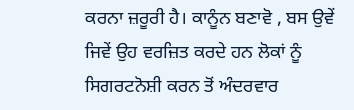ਕਰਨਾ ਜ਼ਰੂਰੀ ਹੈ। ਕਾਨੂੰਨ ਬਣਾਵੋ , ਬਸ ਉਵੇਂ ਜਿਵੇਂ ਉਹ ਵਰਜ਼ਿਤ ਕਰਦੇ ਹਨ ਲੋਕਾਂ ਨੂੰ ਸਿਗਰਟਨੋਸ਼ੀ ਕਰਨ ਤੋਂ ਅੰਦਰਵਾਰ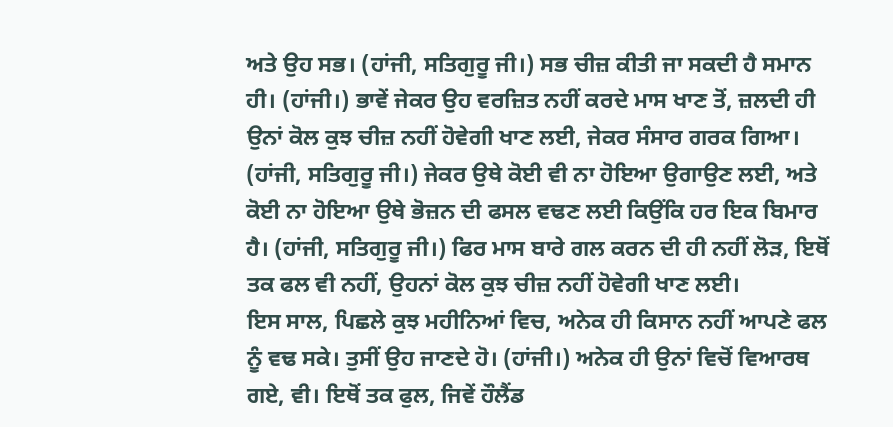ਅਤੇ ਉਹ ਸਭ। (ਹਾਂਜੀ, ਸਤਿਗੁਰੂ ਜੀ।) ਸਭ ਚੀਜ਼ ਕੀਤੀ ਜਾ ਸਕਦੀ ਹੈ ਸਮਾਨ ਹੀ। (ਹਾਂਜੀ।) ਭਾਵੇਂ ਜੇਕਰ ਉਹ ਵਰਜ਼ਿਤ ਨਹੀਂ ਕਰਦੇ ਮਾਸ ਖਾਣ ਤੋਂ, ਜ਼ਲਦੀ ਹੀ ਉਨਾਂ ਕੋਲ ਕੁਝ ਚੀਜ਼ ਨਹੀਂ ਹੋਵੇਗੀ ਖਾਣ ਲਈ, ਜੇਕਰ ਸੰਸਾਰ ਗਰਕ ਗਿਆ। (ਹਾਂਜੀ, ਸਤਿਗੁਰੂ ਜੀ।) ਜੇਕਰ ਉਥੇ ਕੋਈ ਵੀ ਨਾ ਹੋਇਆ ਉਗਾਉਣ ਲਈ, ਅਤੇ ਕੋਈ ਨਾ ਹੋਇਆ ਉਥੇ ਭੋਜ਼ਨ ਦੀ ਫਸਲ ਵਢਣ ਲਈ ਕਿਉਂਕਿ ਹਰ ਇਕ ਬਿਮਾਰ ਹੈ। (ਹਾਂਜੀ, ਸਤਿਗੁਰੂ ਜੀ।) ਫਿਰ ਮਾਸ ਬਾਰੇ ਗਲ ਕਰਨ ਦੀ ਹੀ ਨਹੀਂ ਲੋੜ, ਇਥੋਂ ਤਕ ਫਲ ਵੀ ਨਹੀਂ, ਉਹਨਾਂ ਕੋਲ ਕੁਝ ਚੀਜ਼ ਨਹੀਂ ਹੋਵੇਗੀ ਖਾਣ ਲਈ।
ਇਸ ਸਾਲ, ਪਿਛਲੇ ਕੁਝ ਮਹੀਨਿਆਂ ਵਿਚ, ਅਨੇਕ ਹੀ ਕਿਸਾਨ ਨਹੀਂ ਆਪਣੇ ਫਲ ਨੂੰ ਵਢ ਸਕੇ। ਤੁਸੀਂ ਉਹ ਜਾਣਦੇ ਹੋ। (ਹਾਂਜੀ।) ਅਨੇਕ ਹੀ ਉਨਾਂ ਵਿਚੋਂ ਵਿਆਰਥ ਗਏ, ਵੀ। ਇਥੋਂ ਤਕ ਫੁਲ, ਜਿਵੇਂ ਹੌਲੈਂਡ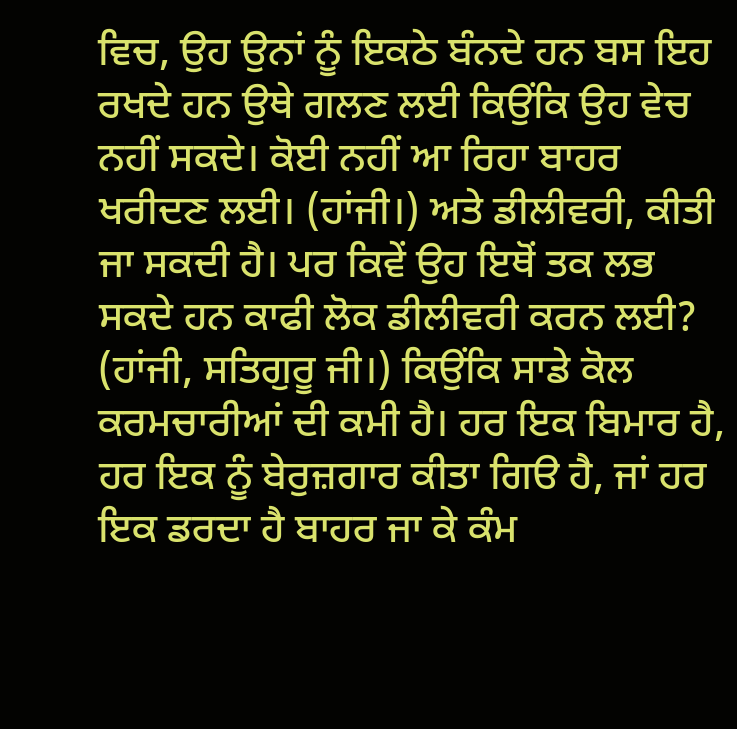ਵਿਚ, ਉਹ ਉਨਾਂ ਨੂੰ ਇਕਠੇ ਬੰਨਦੇ ਹਨ ਬਸ ਇਹ ਰਖਦੇ ਹਨ ਉਥੇ ਗਲਣ ਲਈ ਕਿਉਂਕਿ ਉਹ ਵੇਚ ਨਹੀਂ ਸਕਦੇ। ਕੋਈ ਨਹੀਂ ਆ ਰਿਹਾ ਬਾਹਰ ਖਰੀਦਣ ਲਈ। (ਹਾਂਜੀ।) ਅਤੇ ਡੀਲੀਵਰੀ, ਕੀਤੀ ਜਾ ਸਕਦੀ ਹੈ। ਪਰ ਕਿਵੇਂ ਉਹ ਇਥੋਂ ਤਕ ਲਭ ਸਕਦੇ ਹਨ ਕਾਫੀ ਲੋਕ ਡੀਲੀਵਰੀ ਕਰਨ ਲਈ? (ਹਾਂਜੀ, ਸਤਿਗੁਰੂ ਜੀ।) ਕਿਉਂਕਿ ਸਾਡੇ ਕੋਲ ਕਰਮਚਾਰੀਆਂ ਦੀ ਕਮੀ ਹੈ। ਹਰ ਇਕ ਬਿਮਾਰ ਹੈ, ਹਰ ਇਕ ਨੂੰ ਬੇਰੁਜ਼ਗਾਰ ਕੀਤਾ ਗਿੳ ਹੈ, ਜਾਂ ਹਰ ਇਕ ਡਰਦਾ ਹੈ ਬਾਹਰ ਜਾ ਕੇ ਕੰਮ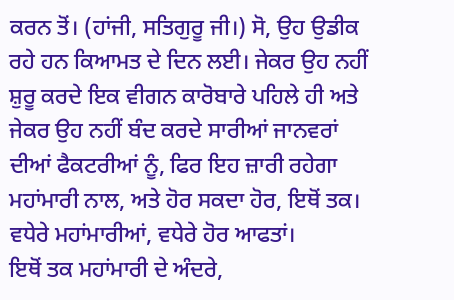ਕਰਨ ਤੋਂ। (ਹਾਂਜੀ, ਸਤਿਗੁਰੂ ਜੀ।) ਸੋ, ਉਹ ਉਡੀਕ ਰਹੇ ਹਨ ਕਿਆਮਤ ਦੇ ਦਿਨ ਲਈ। ਜੇਕਰ ਉਹ ਨਹੀਂ ਸ਼ੁਰੂ ਕਰਦੇ ਇਕ ਵੀਗਨ ਕਾਰੋਬਾਰੇ ਪਹਿਲੇ ਹੀ ਅਤੇ ਜੇਕਰ ਉਹ ਨਹੀਂ ਬੰਦ ਕਰਦੇ ਸਾਰੀਆਂ ਜਾਨਵਰਾਂ ਦੀਆਂ ਫੈਕਟਰੀਆਂ ਨੂੰ, ਫਿਰ ਇਹ ਜ਼ਾਰੀ ਰਹੇਗਾ ਮਹਾਂਮਾਰੀ ਨਾਲ, ਅਤੇ ਹੋਰ ਸਕਦਾ ਹੋਰ, ਇਥੋਂ ਤਕ। ਵਧੇਰੇ ਮਹਾਂਮਾਰੀਆਂ, ਵਧੇਰੇ ਹੋਰ ਆਫਤਾਂ।
ਇਥੋਂ ਤਕ ਮਹਾਂਮਾਰੀ ਦੇ ਅੰਦਰੇ,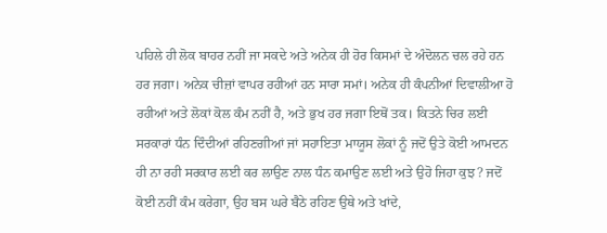ਪਹਿਲੇ ਹੀ ਲੋਕ ਬਾਹਰ ਨਹੀਂ ਜਾ ਸਕਦੇ ਅਤੇ ਅਨੇਕ ਹੀ ਹੋਰ ਕਿਸਮਾਂ ਦੇ ਅੰਦੋਲਨ ਚਲ ਰਹੇ ਹਨ ਹਰ ਜਗਾ। ਅਨੇਕ ਚੀਜ਼ਾਂ ਵਾਪਰ ਰਹੀਆਂ ਹਨ ਸਾਰਾ ਸਮਾਂ। ਅਨੇਕ ਹੀ ਕੰਪਨੀਆਂ ਦਿਵਾਲੀਆ ਹੋ ਰਹੀਆਂ ਅਤੇ ਲੋਕਾਂ ਕੋਲ ਕੰਮ ਨਹੀਂ ਹੈ, ਅਤੇ ਭੁਖ ਹਰ ਜਗਾ ਇਥੋਂ ਤਕ। ਕਿਤਨੇ ਚਿਰ ਲਈ ਸਰਕਾਰਾਂ ਧੰਨ ਦਿੰਦੀਆਂ ਰਹਿਣਗੀਆਂ ਜਾਂ ਸਹਾਇਤਾ ਮਾਯੂਸ ਲੋਕਾਂ ਨੂੰ ਜਦੋਂ ਉਤੇ ਕੋਈ ਆਮਦਨ ਹੀ ਨਾ ਰਹੀ ਸਰਕਾਰ ਲਈ ਕਰ ਲਾਉਣ ਨਾਲ ਧੰਨ ਕਮਾਉਣ ਲਈ ਅਤੇ ਉਹੋ ਜਿਹਾ ਕੁਝ? ਜਦੋਂ ਕੋਈ ਨਹੀਂ ਕੰਮ ਕਰੇਗਾ, ਉਹ ਬਸ ਘਰੇ ਬੈਠੇ ਰਹਿਣ ਉਥੇ ਅਤੇ ਖਾਂਦੇ,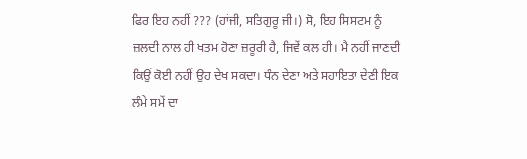ਫਿਰ ਇਹ ਨਹੀਂ ??? (ਹਾਂਜੀ, ਸਤਿਗੁਰੂ ਜੀ।) ਸੋ, ਇਹ ਸਿਸਟਮ ਨੂੰ ਜ਼ਲਦੀ ਨਾਲ ਹੀ ਖਤਮ ਹੋਣਾ ਜ਼ਰੂਰੀ ਹੈ, ਜਿਵੇਂ ਕਲ ਹੀ। ਮੈ ਨਹੀਂ ਜਾਣਦੀ ਕਿਉਂ ਕੋਈ ਨਹੀਂ ਉਹ ਦੇਖ ਸਕਦਾ। ਧੰਨ ਦੇਣਾ ਅਤੇ ਸਹਾਇਤਾ ਦੇਣੀ ਇਕ ਲੰਮੇ ਸਮੇਂ ਦਾ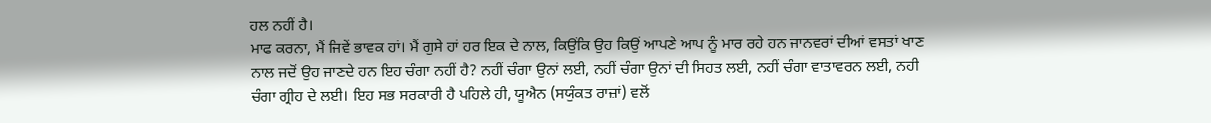ਹਲ ਨਹੀਂ ਹੈ।
ਮਾਫ ਕਰਨਾ, ਮੈਂ ਜਿਵੇਂ ਭਾਵਕ ਹਾਂ। ਮੈਂ ਗੁਸੇ ਹਾਂ ਹਰ ਇਕ ਦੇ ਨਾਲ, ਕਿਉਂਕਿ ਉਹ ਕਿਉਂ ਆਪਣੇ ਆਪ ਨੂੰ ਮਾਰ ਰਹੇ ਹਨ ਜਾਨਵਰਾਂ ਦੀਆਂ ਵਸਤਾਂ ਖਾਣ ਨਾਲ ਜਦੋਂ ਉਹ ਜਾਣਦੇ ਹਨ ਇਹ ਚੰਗਾ ਨਹੀਂ ਹੈ? ਨਹੀਂ ਚੰਗਾ ਉਨਾਂ ਲਈ, ਨਹੀਂ ਚੰਗਾ ਉਨਾਂ ਦੀ ਸਿਹਤ ਲਈ, ਨਹੀਂ ਚੰਗਾ ਵਾਤਾਵਰਨ ਲਈ, ਨਹੀ ਚੰਗਾ ਗ੍ਰੀਹ ਦੇ ਲਈ। ਇਹ ਸਭ ਸਰਕਾਰੀ ਹੈ ਪਹਿਲੇ ਹੀ, ਯੂਐਨ (ਸਯੁੰਕਤ ਰਾਜ਼ਾਂ) ਵਲੋਂ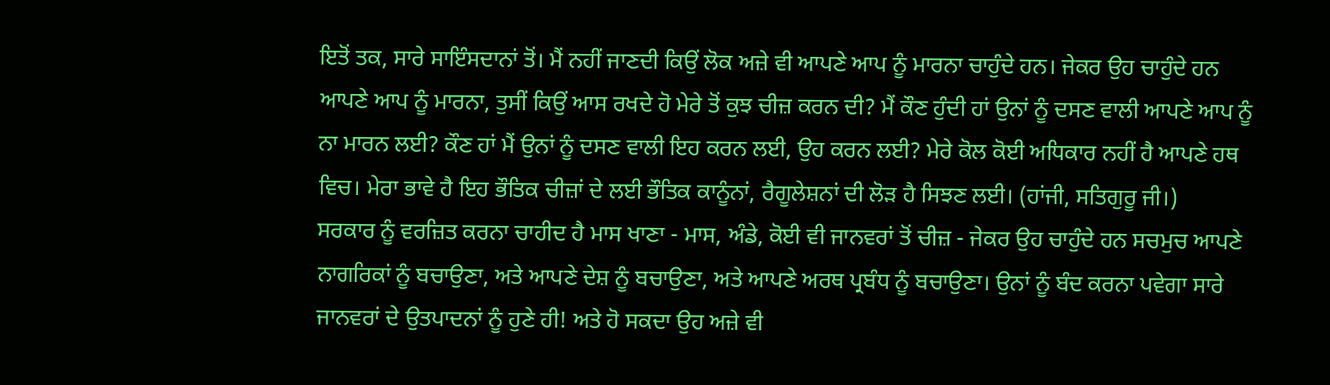ਇਤੋਂ ਤਕ, ਸਾਰੇ ਸਾਇੰਸਦਾਨਾਂ ਤੋਂ। ਮੈਂ ਨਹੀਂ ਜਾਣਦੀ ਕਿਉਂ ਲੋਕ ਅਜ਼ੇ ਵੀ ਆਪਣੇ ਆਪ ਨੂੰ ਮਾਰਨਾ ਚਾਹੁੰਦੇ ਹਨ। ਜੇਕਰ ਉਹ ਚਾਹੁੰਦੇ ਹਨ ਆਪਣੇ ਆਪ ਨੂੰ ਮਾਰਨਾ, ਤੁਸੀਂ ਕਿਉਂ ਆਸ ਰਖਦੇ ਹੋ ਮੇਰੇ ਤੋਂ ਕੁਝ ਚੀਜ਼ ਕਰਨ ਦੀ? ਮੈਂ ਕੌਣ ਹੁੰਦੀ ਹਾਂ ਉਨਾਂ ਨੂੰ ਦਸਣ ਵਾਲੀ ਆਪਣੇ ਆਪ ਨੂੰ ਨਾ ਮਾਰਨ ਲਈ? ਕੌਣ ਹਾਂ ਮੈਂ ਉਨਾਂ ਨੂੰ ਦਸਣ ਵਾਲੀ ਇਹ ਕਰਨ ਲਈ, ਉਹ ਕਰਨ ਲਈ? ਮੇਰੇ ਕੋਲ ਕੋਈ ਅਧਿਕਾਰ ਨਹੀਂ ਹੈ ਆਪਣੇ ਹਥ ਵਿਚ। ਮੇਰਾ ਭਾਵੇ ਹੈ ਇਹ ਭੌਤਿਕ ਚੀਜ਼ਾਂ ਦੇ ਲਈ ਭੌਤਿਕ ਕਾਨੂੰਨਾਂ, ਰੈਗੂਲੇਸ਼ਨਾਂ ਦੀ ਲੋੜ ਹੈ ਸਿਝਣ ਲਈ। (ਹਾਂਜੀ, ਸਤਿਗੁਰੂ ਜੀ।)
ਸਰਕਾਰ ਨੂੰ ਵਰਜ਼ਿਤ ਕਰਨਾ ਚਾਹੀਦ ਹੈ ਮਾਸ ਖਾਣਾ - ਮਾਸ, ਅੰਡੇ, ਕੋਈ ਵੀ ਜਾਨਵਰਾਂ ਤੋਂ ਚੀਜ਼ - ਜੇਕਰ ਉਹ ਚਾਹੁੰਦੇ ਹਨ ਸਚਮੁਚ ਆਪਣੇ ਨਾਗਰਿਕਾਂ ਨੂੰ ਬਚਾਉਣਾ, ਅਤੇ ਆਪਣੇ ਦੇਸ਼ ਨੂੰ ਬਚਾਉਣਾ, ਅਤੇ ਆਪਣੇ ਅਰਥ ਪ੍ਰਬੰਧ ਨੂੰ ਬਚਾਉਣਾ। ਉਨਾਂ ਨੂੰ ਬੰਦ ਕਰਨਾ ਪਵੇਗਾ ਸਾਰੇ ਜਾਨਵਰਾਂ ਦੇ ਉਤਪਾਦਨਾਂ ਨੂੰ ਹੁਣੇ ਹੀ! ਅਤੇ ਹੋ ਸਕਦਾ ਉਹ ਅਜ਼ੇ ਵੀ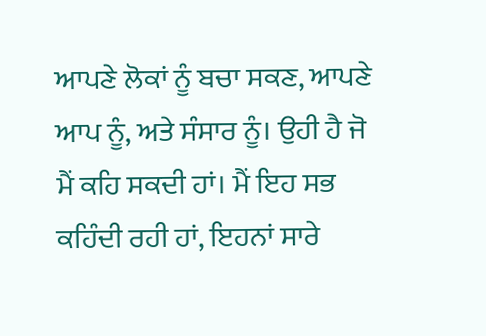ਆਪਣੇ ਲੋਕਾਂ ਨੂੰ ਬਚਾ ਸਕਣ, ਆਪਣੇ ਆਪ ਨੂੰ, ਅਤੇ ਸੰਸਾਰ ਨੂੰ। ਉਹੀ ਹੈ ਜੋ ਮੈਂ ਕਹਿ ਸਕਦੀ ਹਾਂ। ਮੈਂ ਇਹ ਸਭ ਕਹਿੰਦੀ ਰਹੀ ਹਾਂ, ਇਹਨਾਂ ਸਾਰੇ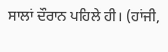ਸਾਲਾਂ ਦੌਰਾਨ ਪਹਿਲੇ ਹੀ। (ਹਾਂਜੀ,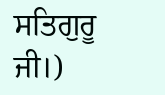ਸਤਿਗੁਰੂ ਜੀ।)